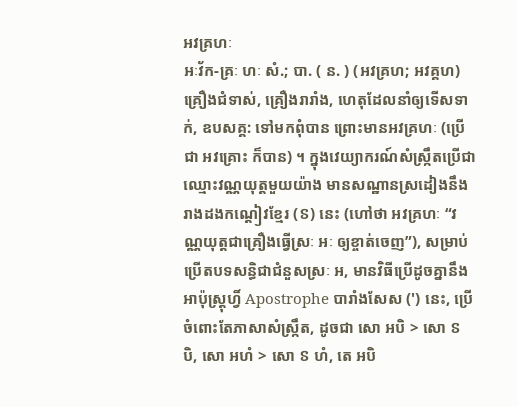អវគ្រហៈ
អៈវ័ក-គ្រៈ ហៈ សំ.; បា. ( ន. ) (អវគ្រហ; អវគ្គហ) គ្រឿងជំទាស់, គ្រឿងរារាំង, ហេតុដែលនាំឲ្យទើសទាក់, ឧបសគ្គ: ទៅមកពុំបាន ព្រោះមានអវគ្រហៈ (ប្រើជា អវគ្រោះ ក៏បាន) ។ ក្នុងវេយ្យាករណ៍សំស្រ្កឹតប្រើជាឈ្មោះវណ្ណយុត្តមួយយ៉ាង មានសណ្ឋានស្រដៀងនឹងរាងដងកណ្ដៀវខ្មែរ (ៜ) នេះ (ហៅថា អវគ្រហៈ “វណ្ណយុត្តជាគ្រឿងធ្វើស្រៈ អៈ ឲ្យខ្ចាត់ចេញ”), សម្រាប់ប្រើតបទសន្ធិជាជំនួសស្រៈ អ, មានវិធីប្រើដូចគ្នានឹង អាប៉ុស្រ្តុហ្វិ៍ Apostrophe បារាំងសែស (') នេះ, ប្រើចំពោះតែភាសាសំស្រ្កឹត, ដូចជា សោ អបិ > សោ ៜ បិ, សោ អហំ > សោ ៜ ហំ, តេ អបិ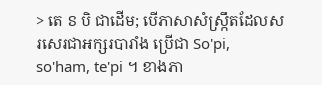> តេ ៜ បិ ជាដើម; បើភាសាសំស្រ្កឹតដែលសរសេរជាអក្សរបារាំង ប្រើជា So'pi, so'ham, te'pi ។ ខាងភា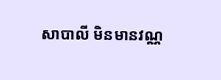សាបាលី មិនមានវណ្ណ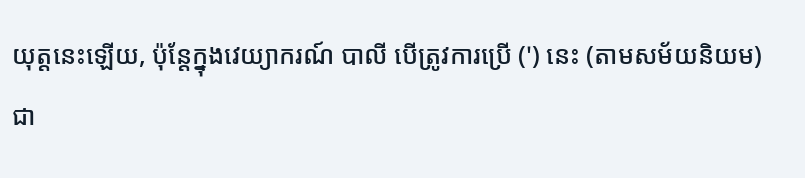យុត្តនេះឡើយ, ប៉ុន្តែក្នុងវេយ្យាករណ៍ បាលី បើត្រូវការប្រើ (') នេះ (តាមសម័យនិយម) ជា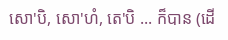សោ'បិ, សោ'ហំ, តេ'បិ ... ក៏បាន (ដើ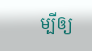ម្បីឲ្យ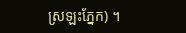ស្រឡះភ្នែក) ។